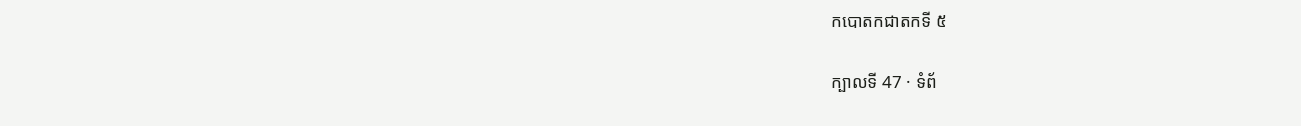កបោតកជាតកទី ៥

ក្បាលទី 47 · ទំព័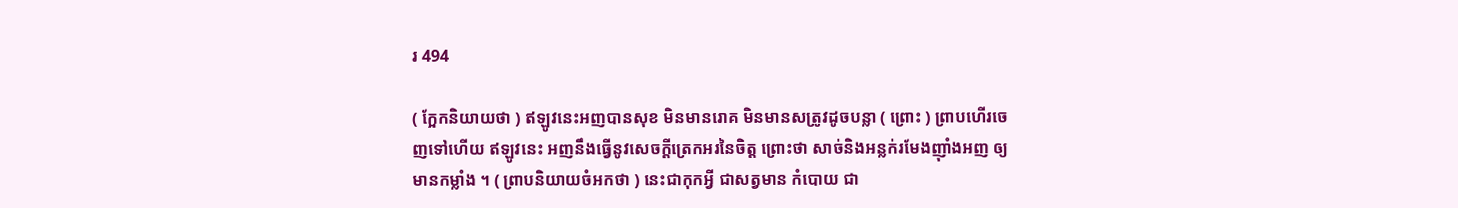រ 494

( ក្អែកនិយាយថា ) ឥឡូវនេះអញបានសុខ មិនមានរោគ មិនមានសត្រូវដូចបន្លា ( ព្រោះ ) ព្រាបហើរចេញទៅហើយ ឥឡូវនេះ អញនឹងធ្វើនូវសេចក្តីត្រេកអរនៃចិត្ត ព្រោះថា សាច់និងអន្លក់រមែងញ៉ាំងអញ ឲ្យមានកម្លាំង ។ ( ព្រាបនិយាយចំអកថា ) នេះជាកុកអ្វី ជាសត្វមាន កំបោយ ជា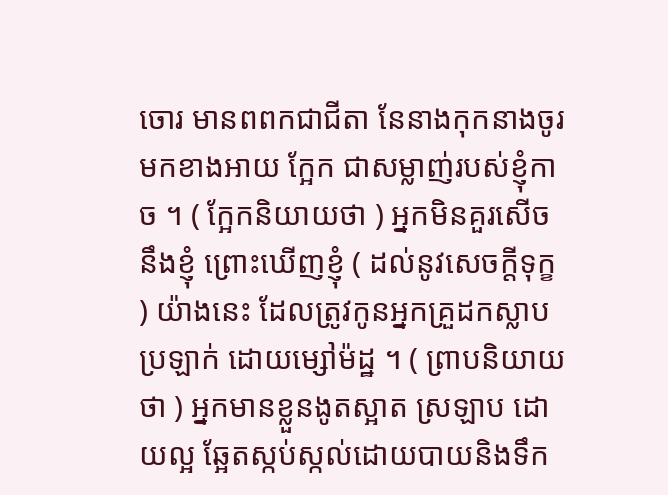ចោរ មានពពកជាជីតា នែនាងកុកនាងចូរមកខាងអាយ ក្អែក ជាសម្លាញ់របស់ខ្ញុំកាច ។ ( ក្អែកនិយាយថា ) អ្នកមិនគួរសើចនឹងខ្ញុំ ព្រោះឃើញខ្ញុំ ( ដល់នូវសេចក្តីទុក្ខ ) យ៉ាងនេះ ដែលត្រូវកូនអ្នកគ្រួដកស្លាប ប្រឡាក់ ដោយម្សៅម៉ដ្ឋ ។ ( ព្រាបនិយាយថា ) អ្នកមានខ្លួនងូតស្អាត ស្រឡាប ដោយល្អ ឆ្អែតស្កប់ស្កល់ដោយបាយនិងទឹក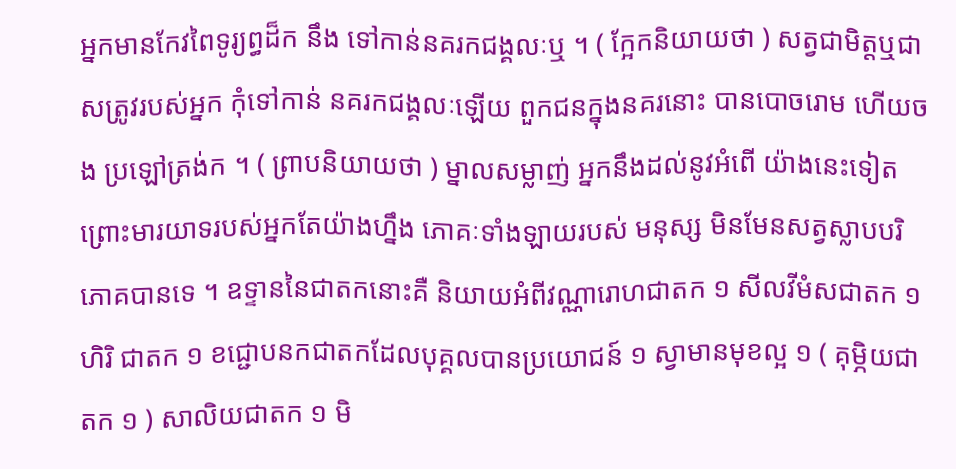អ្នកមានកែវពៃទូរ្យព្ធដ៏ក នឹង ទៅកាន់នគរកជង្គលៈឬ ។ ( ក្អែកនិយាយថា ) សត្វជាមិត្តឬជាសត្រូវរបស់អ្នក កុំទៅកាន់ នគរកជង្គលៈឡើយ ពួកជនក្នុងនគរនោះ បានបោចរោម ហើយចង ប្រឡៅត្រង់ក ។ ( ព្រាបនិយាយថា ) ម្នាលសម្លាញ់ អ្នកនឹងដល់នូវអំពើ យ៉ាងនេះទៀត ព្រោះមារយាទរបស់អ្នកតែយ៉ាងហ្នឹង ភោគៈទាំងឡាយរបស់ មនុស្ស មិនមែនសត្វស្លាបបរិភោគបានទេ ។ ឧទ្ទាននៃជាតកនោះគឺ និយាយអំពីវណ្ណារោហជាតក ១ សីលវីមំសជាតក ១ ហិរិ ជាតក ១ ខជ្ជោបនកជាតកដែលបុគ្គលបានប្រយោជន៍ ១ ស្វាមានមុខល្អ ១ ( គុម្ភិយជាតក ១ ) សាលិយជាតក ១ មិ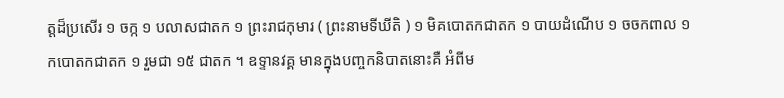ត្តដ៏ប្រសើរ ១ ចក្ក ១ បលាសជាតក ១ ព្រះរាជកុមារ ( ព្រះនាមទីឃីតិ ) ១ មិគបោតកជាតក ១ បាយដំណើប ១ ចចកពាល ១ កបោតកជាតក ១ រួមជា ១៥ ជាតក ។ ឧទ្ទានវគ្គ មានក្នុងបញ្ចកនិបាតនោះគឺ អំពីម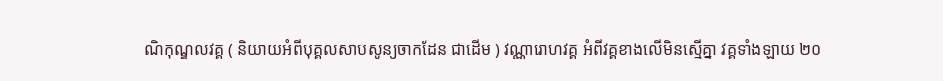ណិកុណ្ឌលវគ្គ ( និយាយអំពីបុគ្គលសាបសូន្យចាកដែន ជាដើម ) វណ្ណារោហវគ្គ អំពីវគ្គខាងលើមិនស្មើគ្នា វគ្គទាំងឡាយ ២០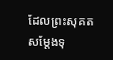ដែលព្រះសុគត សម្តែងទុ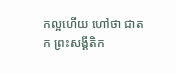កល្អហើយ ហៅថា ជាតក ព្រះសង្គីតិក